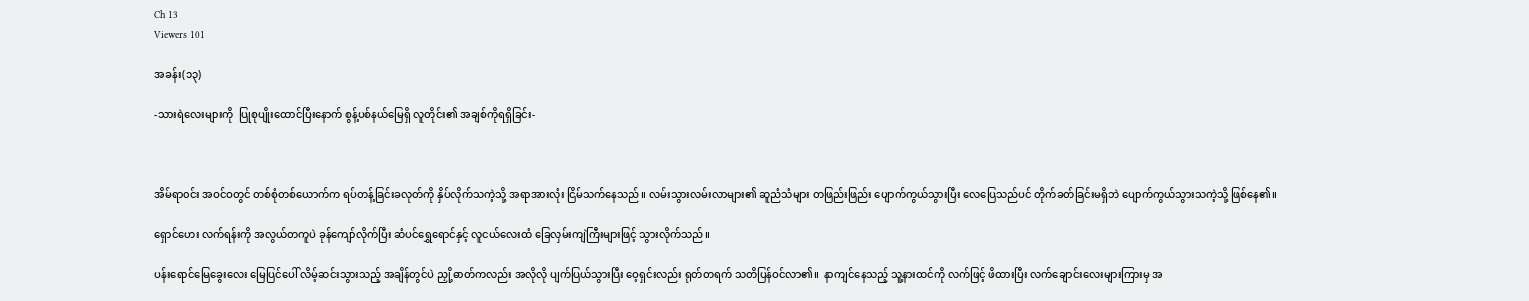Ch 13
Viewers 101

အခန်း(၁၃)

-သားရဲလေးများကို  ပြုစုပျိုးထောင်ပြီးနောက် စွန့်ပစ်နယ်မြေရှိ လူတိုင်း၏ အချစ်ကိုရရှိခြင်း-



အိမ်ရာ၀င်း အဝင်ဝတွင် တစ်စုံတစ်ယောက်က ရပ်တန့်ခြင်းခလုတ်ကို နှိပ်လိုက်သကဲ့သို့ အရာအားလုံး ငြိမ်သက်နေသည်။ လမ်းသွားလမ်းလာများ၏ ဆူညံသံများ တဖြည်းဖြည်း ပျောက်ကွယ်သွားပြီး လေပြေသည်ပင် တိုက်ခတ်ခြင်းမရှိဘဲ ပျောက်ကွယ်သွားသကဲ့သို့ ဖြစ်နေ၏။

ရှောင်ဟေး လက်ရန်းကို အလွယ်တကူပဲ ခုန်ကျော်လိုက်ပြီး ဆံပင်ရွှေရောင်နှင့် လူငယ်လေးထံ ခြေလှမ်းကျဲကြီးများဖြင့် သွားလိုက်သည်။

ပန်းရောင်မြေခွေးလေး မြေပြင်ပေါ် လိမ့်ဆင်းသွားသည့် အချိန်တွင်ပဲ ညှို့ဓာတ်ကလည်း အလိုလို ပျက်ပြယ်သွားပြီး ဝေ့ရှင်းလည်း ရုတ်တရက် သတိပြန်ဝင်လာ၏။  နာကျင်နေသည့် သူ့နားထင်ကို လက်ဖြင့် ဖိထားပြီး လက်ချောင်းလေးများကြားမှ အ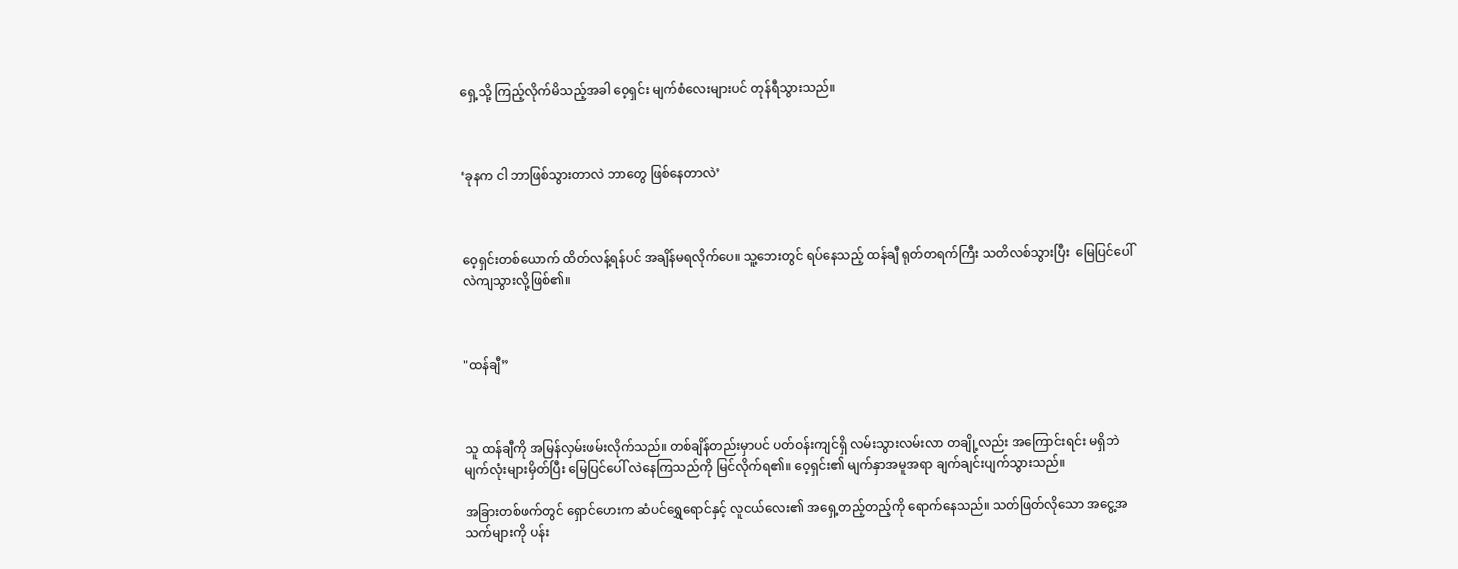ရှေ့သို့ ကြည့်လိုက်မိသည့်အခါ ၀ေ့ရှင်း မျက်စံလေးများပင် တုန်ရီသွားသည်။



‘ခုနက ငါ ဘာဖြစ်သွားတာလဲ ဘာတွေ ဖြစ်နေတာလဲ’



ဝေ့ရှင်းတစ်ယောက် ထိတ်လန့်ရန်ပင် အချိန်မရလိုက်ပေ။ သူ့ဘေးတွင် ရပ်နေသည့် ထန်ချီ ရုတ်တရက်ကြီး သတိလစ်သွားပြီး  မြေပြင်ပေါ် လဲကျသွားလို့ဖြစ်၏။



"ထန်ချီ”



သူ ထန်ချီကို အမြန်လှမ်းဖမ်းလိုက်သည်။ တစ်ချိန်တည်းမှာပင် ပတ်ဝန်းကျင်ရှိ လမ်းသွားလမ်းလာ တချို့လည်း အကြောင်းရင်း မရှိဘဲ မျက်လုံးများမှိတ်ပြီး မြေပြင်ပေါ် လဲနေကြသည်ကို မြင်လိုက်ရ၏။ ဝေ့ရှင်း၏ မျက်နှာအမူအရာ ချက်ချင်းပျက်သွားသည်။

အခြားတစ်ဖက်တွင် ရှောင်ဟေးက ဆံပင်ရွှေရောင်နှင့် လူငယ်လေး၏ အရှေ့တည့်တည့်ကို ရောက်နေသည်။ သတ်ဖြတ်လိုသော အငွေ့အသက်များကို ပန်း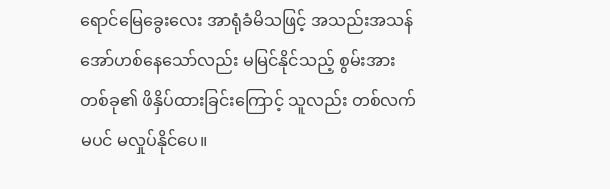ရောင်မြေခွေးလေး အာရုံခံမိသဖြင့် အသည်းအသန် အော်ဟစ်နေသော်လည်း မမြင်နိုင်သည့် စွမ်းအားတစ်ခု၏ ဖိနှိပ်ထားခြင်းကြောင့် သူလည်း တစ်လက်မပင် မလှုပ်နိုင်ပေ။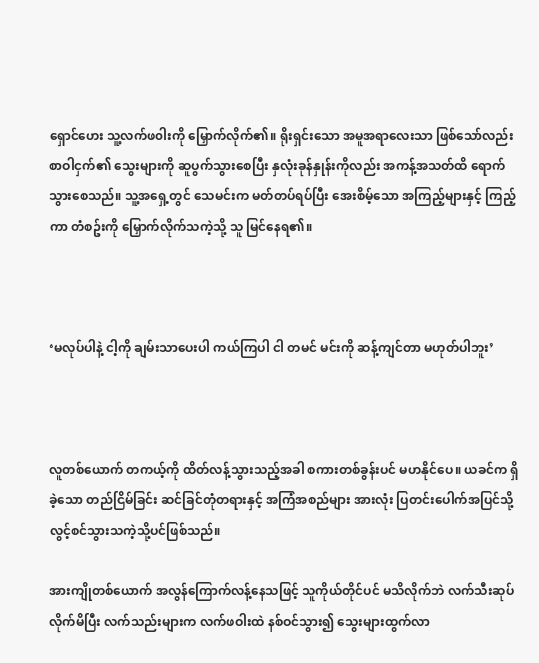ရှောင်ဟေး သူ့လက်ဖ၀ါးကို မြှောက်လိုက်၏။ ရိုးရှင်းသော အမူအရာလေးသာ ဖြစ်သော်လည်း စာဝါငှက်၏ သွေးများကို ဆူပွက်သွားစေပြီး နှလုံးခုန်နှုန်းကိုလည်း အကန့်အသတ်ထိ ရောက်သွားစေသည်။ သူ့အရှေ့တွင် သေမင်းက မတ်တပ်ရပ်ပြီး အေးစိမ့်သော အကြည့်များနှင့် ကြည့်ကာ တံစဥ်းကို မြှောက်လိုက်သကဲ့သို့ သူ မြင်နေရ၏။



‘မလုပ်ပါနဲ့ ငါ့ကို ချမ်းသာပေးပါ ကယ်ကြပါ ငါ တမင် မင်းကို ဆန့်ကျင်တာ မဟုတ်ပါဘူး’



လူတစ်ယောက် တကယ့်ကို ထိတ်လန့်သွားသည့်အခါ စကားတစ်ခွန်းပင် မဟနိုင်ပေ။ ယခင်က ရှိခဲ့သော တည်ငြိမ်ခြင်း ဆင်ခြင်တုံတရားနှင့် အကြံအစည်များ အားလုံး ပြတင်းပေါက်အပြင်သို့ လွင့်စင်သွားသကဲ့သို့ပင်ဖြစ်သည်။

အားကျိုတစ်ယောက် အလွန်ကြောက်လန့်နေသဖြင့် သူကိုယ်တိုင်ပင် မသိလိုက်ဘဲ လက်သီးဆုပ်လိုက်မိပြီး လက်သည်းများက လက်ဖဝါးထဲ နစ်ဝင်သွား၍ သွေးများထွက်လာ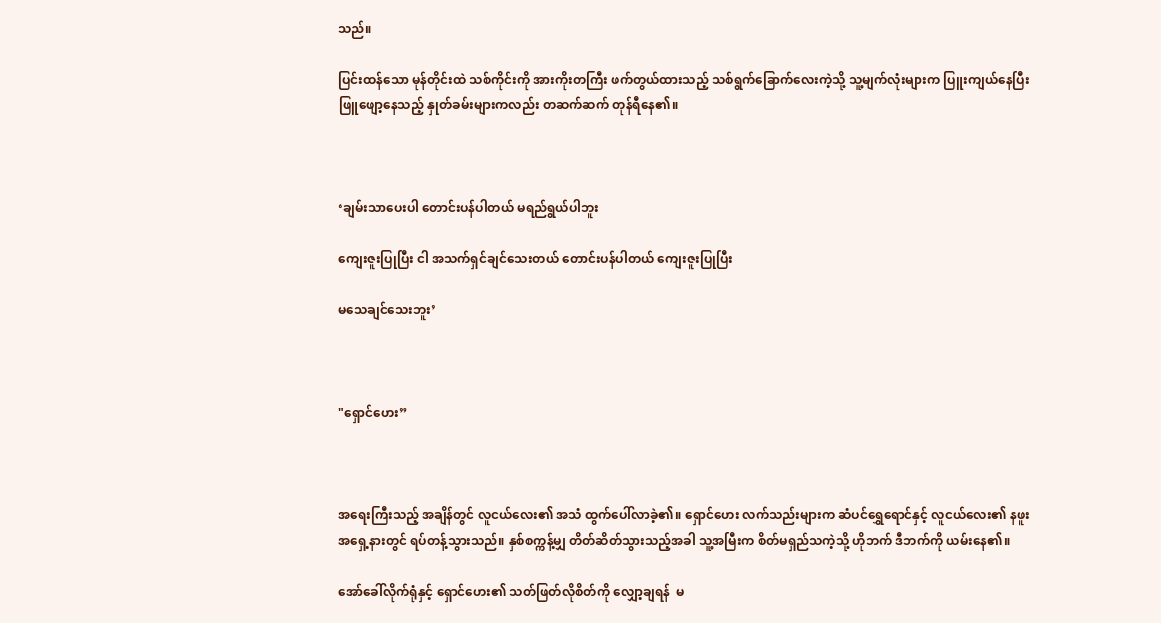သည်။

ပြင်းထန်သော မုန်တိုင်းထဲ သစ်ကိုင်းကို အားကိုးတကြီး ဖက်တွယ်ထားသည့် သစ်ရွက်ခြောက်လေးကဲ့သို့ သူ့မျက်လုံးများက ပြူးကျယ်နေပြီး ဖြူဖျော့နေသည့် နှုတ်ခမ်းများကလည်း တဆက်ဆက် တုန်ရီနေ၏။



‘ချမ်းသာပေးပါ တောင်းပန်ပါတယ် မရည်ရွယ်ပါဘူး

ကျေးဇူးပြုပြီး ငါ အသက်ရှင်ချင်သေးတယ် တောင်းပန်ပါတယ် ကျေးဇူးပြုပြီး

မသေချင်သေးဘူး’



"ရှောင်ဟေး”



အရေးကြီးသည့် အချိန်တွင် လူငယ်လေး၏ အသံ ထွက်ပေါ်လာခဲ့၏။ ရှောင်ဟေး လက်သည်းများက ဆံပင်ရွှေရောင်နှင့် လူငယ်လေး၏ နဖူးအရှေ့နားတွင် ရပ်တန့်သွားသည်။ နှစ်စက္ကန့်မျှ တိတ်ဆိတ်သွားသည့်အခါ သူ့အမြီးက စိတ်မရှည်သကဲ့သို့ ဟိုဘက် ဒီဘက်ကို ယမ်းနေ၏။

အော်ခေါ်လိုက်ရုံနှင့် ရှောင်ဟေး၏ သတ်ဖြတ်လိုစိတ်ကို လျှော့ချရန်  မ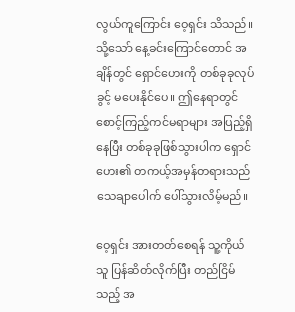လွယ်ကူကြောင်း ဝေ့ရှင်း သိသည်။ သို့သော် နေ့ခင်းကြောင်တောင် အချိန်တွင် ရှောင်ဟေးကို တစ်ခုခုလုပ်ခွင့် မပေးနိုင်ပေ။ ဤနေရာတွင် စောင့်ကြည့်ကင်မရာများ အပြည့်ရှိနေပြီး တစ်ခုခုဖြစ်သွားပါက ရှောင်ဟေး၏ တကယ့်အမှန်တရားသည် သေချာပေါက် ပေါ်သွားလိမ့်မည်။

ဝေ့ရှင်း အားတတ်စေရန် သူ့ကိုယ်သူ ပြန်ဆိတ်လိုက်ပြီး တည်ငြိမ်သည့် အ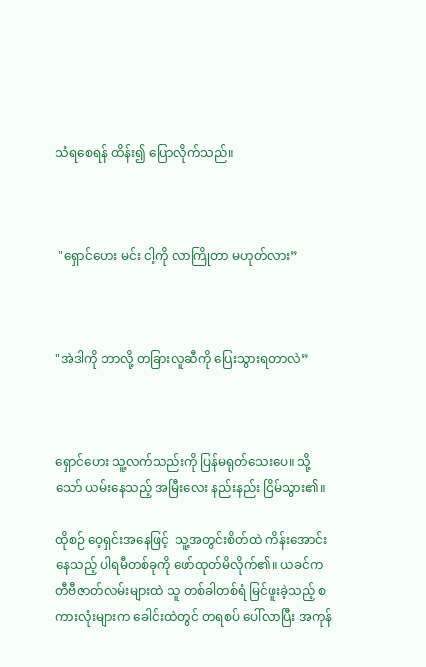သံရစေရန် ထိန်း၍ ပြောလိုက်သည်။



 "ရှောင်ဟေး မင်း ငါ့ကို လာကြိုတာ မဟုတ်လား”



"အဲဒါကို ဘာလို့ တခြားလူဆီကို ပြေးသွားရတာလဲ”



ရှောင်ဟေး သူ့လက်သည်းကို ပြန်မရုတ်သေးပေ။ သို့သော် ယမ်းနေသည့် အမြီးလေး နည်းနည်း ငြိမ်သွား၏။

ထိုစဉ် ဝေ့ရှင်းအနေဖြင့်  သူ့အတွင်းစိတ်ထဲ ကိန်းအောင်းနေသည့် ပါရမီတစ်ခုကို ဖော်ထုတ်မိလိုက်၏။ ယခင်က တီဗီဇာတ်လမ်းများထဲ သူ တစ်ခါတစ်ရံ မြင်ဖူးခဲ့သည့် စကားလုံးများက ခေါင်းထဲတွင် တရစပ် ပေါ်လာပြီး အကုန်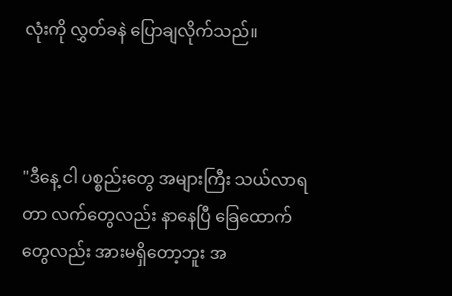လုံးကို လွှတ်ခနဲ ပြောချလိုက်သည်။



"ဒီနေ့ ငါ ပစ္စည်းတွေ အများကြီး သယ်လာရတာ လက်တွေလည်း နာနေပြီ ခြေထောက်တွေလည်း အားမရှိတော့ဘူး အ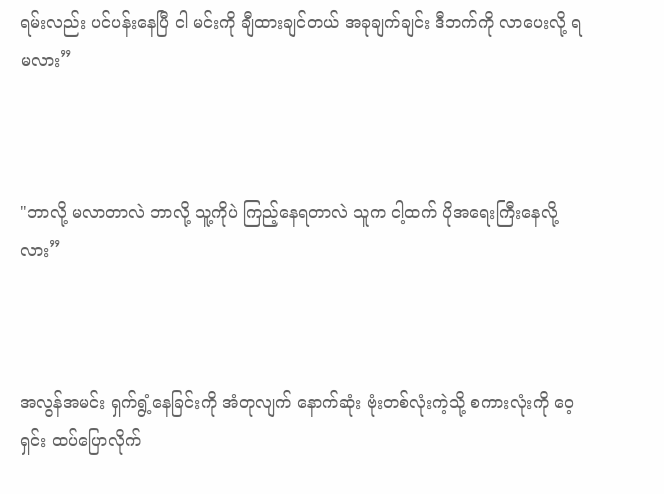ရမ်းလည်း ပင်ပန်းနေပြီ ငါ မင်းကို ချီထားချင်တယ် အခုချက်ချင်း ဒီဘက်ကို လာပေးလို့ ရမလား”



"ဘာလို့ မလာတာလဲ ဘာလို့ သူ့ကိုပဲ ကြည့်နေရတာလဲ သူက ငါ့ထက် ပိုအရေးကြီးနေလို့လား”



အလွန်အမင်း ရှက်ရွံ့နေခြင်းကို အံတုလျက် နောက်ဆုံး ဗုံးတစ်လုံးကဲ့သို့ စကားလုံးကို ဝေ့ရှင်း ထပ်ပြောလိုက်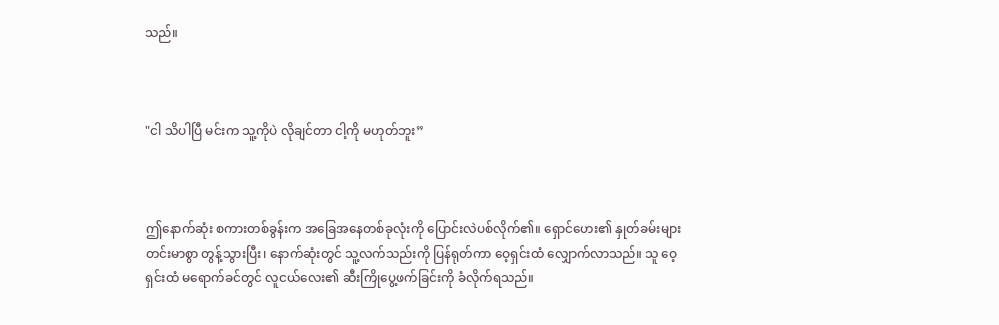သည်။



"ငါ သိပါပြီ မင်းက သူ့ကိုပဲ လိုချင်တာ ငါ့ကို မဟုတ်ဘူး”



ဤနောက်ဆုံး စကားတစ်ခွန်းက အခြေအနေတစ်ခုလုံးကို ပြောင်းလဲပစ်လိုက်၏။ ရှောင်ဟေး၏ နှုတ်ခမ်းများ တင်းမာစွာ တွန့်သွားပြီး၊ နောက်ဆုံးတွင် သူ့လက်သည်းကို ပြန်ရုတ်ကာ ဝေ့ရှင်းထံ လျှောက်လာသည်။ သူ ဝေ့ရှင်းထံ မရောက်ခင်တွင် လူငယ်လေး၏ ဆီးကြိုပွေ့ဖက်ခြင်းကို ခံလိုက်ရသည်။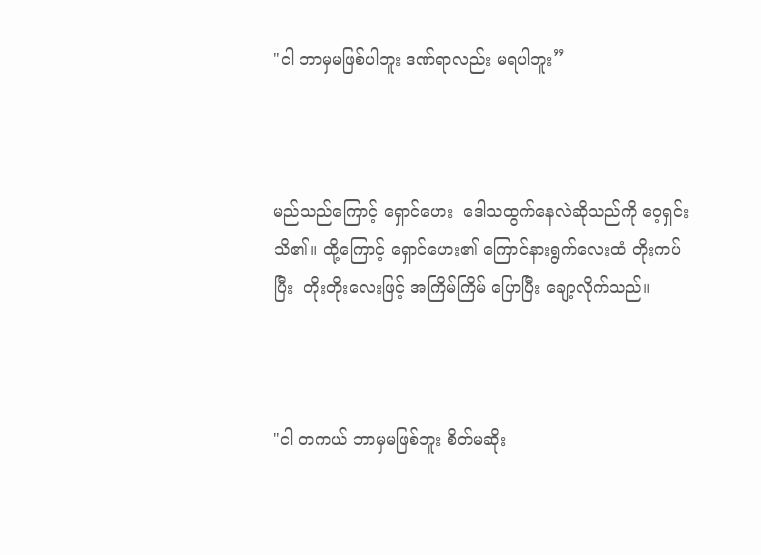"ငါ ဘာမှမဖြစ်ပါဘူး ဒဏ်ရာလည်း မရပါဘူး”



မည်သည်ကြောင့် ရှောင်ဟေး  ဒေါသထွက်နေလဲဆိုသည်ကို ဝေ့ရှင်း သိ၏။ ထို့ကြောင့် ရှောင်ဟေး၏ ကြောင်နားရွက်လေးထံ တိုးကပ်ပြီး  တိုးတိုးလေးဖြင့် အကြိမ်ကြိမ် ပြောပြီး ချော့လိုက်သည်။



"ငါ တကယ် ဘာမှမဖြစ်ဘူး စိတ်မဆိုး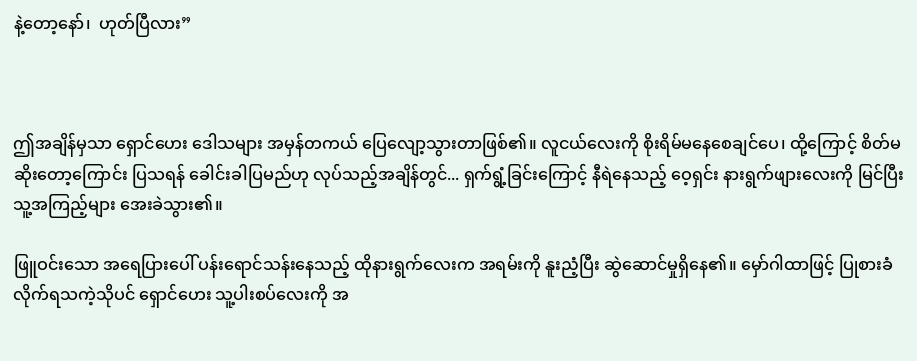နဲ့တော့နော်၊  ဟုတ်ပြီလား”



ဤအချိန်မှသာ ရှောင်ဟေး ဒေါသများ အမှန်တကယ် ပြေလျော့သွားတာဖြစ်၏။ လူငယ်လေးကို စိုးရိမ်မနေစေချင်ပေ၊ ထို့ကြောင့် စိတ်မဆိုးတော့ကြောင်း ပြသရန် ခေါင်းခါပြမည်ဟု လုပ်သည့်အချိန်တွင်... ရှက်ရွံ့ခြင်းကြောင့် နီရဲနေသည့် ဝေ့ရှင်း နားရွက်ဖျားလေးကို မြင်ပြီး သူ့အကြည့်များ အေးခဲသွား၏။

ဖြူဝင်းသော အရေပြားပေါ် ပန်းရောင်သန်းနေသည့် ထိုနားရွက်လေးက အရမ်းကို နူးညံ့ပြီး ဆွဲဆောင်မှုရှိနေ၏။ မှော်ဂါထာဖြင့် ပြုစားခံလိုက်ရသကဲ့သိုပင် ရှောင်ဟေး သူ့ပါးစပ်လေးကို အ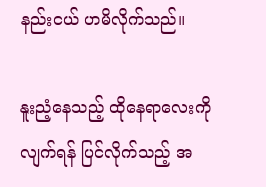နည်းငယ် ဟမိလိုက်သည်။

နူးညံ့နေသည့် ထိုနေရာလေးကို လျက်ရန် ပြင်လိုက်သည့် အ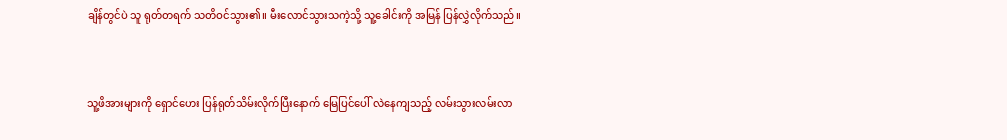ချိန်တွင်ပဲ သူ ရုတ်တရက် သတိဝင်သွား၏။ မီးလောင်သွားသကဲ့သို့ သူ့ခေါင်းကို အမြန် ပြန်လွှဲလိုက်သည်။



သူ့ဖိအားများကို ရှောင်ဟေး ပြန်ရုတ်သိမ်းလိုက်ပြီးနောက် မြေပြင်ပေါ် လဲနေကျသည့် လမ်းသွားလမ်းလာ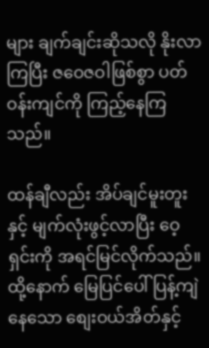များ ချက်ချင်းဆိုသလို နိုးလာကြပြီး ဇဝေဇဝါဖြစ်စွာ ပတ်ဝန်းကျင်ကို ကြည့်နေကြသည်။

ထန်ချီလည်း အိပ်ချင်မူးတူးနှင့် မျက်လုံးဖွင့်လာပြီး ဝေ့ရှင်းကို အရင်မြင်လိုက်သည်။ ထို့နောက် မြေပြင်ပေါ် ပြန့်ကျဲနေသော စျေးဝယ်အိတ်နှင့်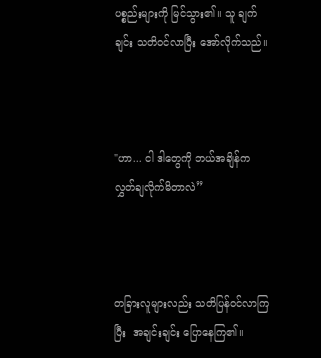ပစ္စည်းများကို မြင်သွား၏။ သူ ချက်ချင်း သတိဝင်လာပြီး အော်လိုက်သည်။



"ဟာ... ငါ ဒါတွေကို ဘယ်အချိန်က လွှတ်ချလိုက်မိတာလဲ”



တခြားလူများလည်း သတိပြန်ဝင်လာကြပြီး  အချင်းချင်း ပြောနေကြ၏။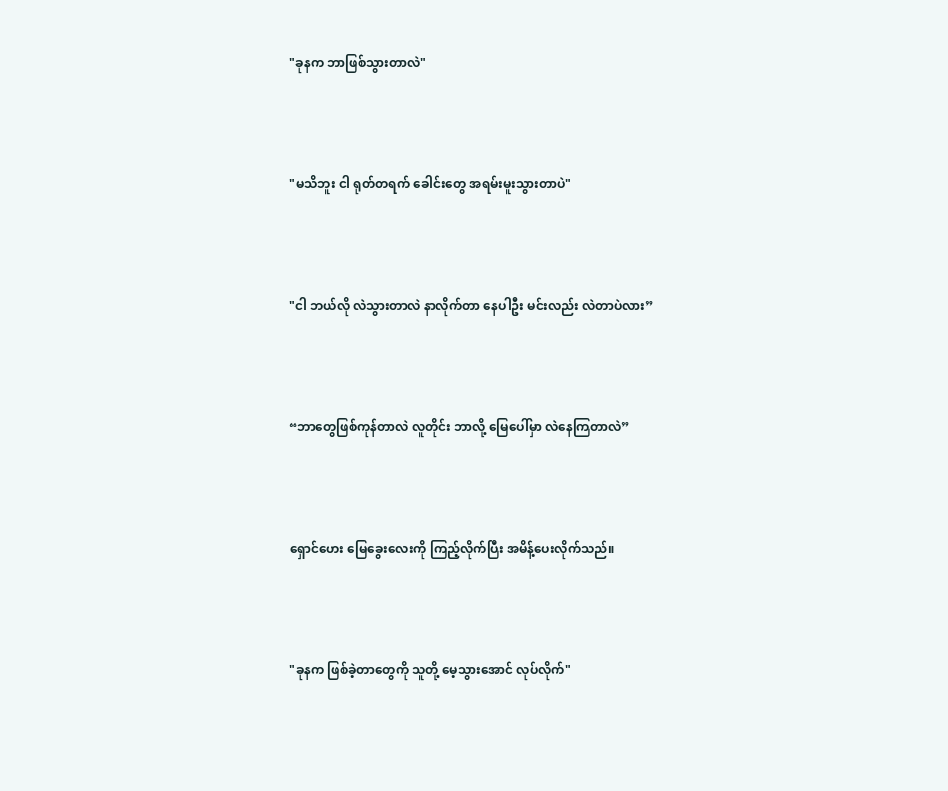"ခုနက ဘာဖြစ်သွားတာလဲ"



"မသိဘူး ငါ ရုတ်တရက် ခေါင်းတွေ အရမ်းမူးသွားတာပဲ"



"ငါ ဘယ်လို လဲသွားတာလဲ နာလိုက်တာ နေပါဦး မင်းလည်း လဲတာပဲလား”



“ဘာတွေဖြစ်ကုန်တာလဲ လူတိုင်း ဘာလို့ မြေပေါ်မှာ လဲနေကြတာလဲ”



ရှောင်ဟေး မြေခွေးလေးကို ကြည့်လိုက်ပြီး အမိန့်ပေးလိုက်သည်။



"ခုနက ဖြစ်ခဲ့တာတွေကို သူတို့ မေ့သွားအောင် လုပ်လိုက်"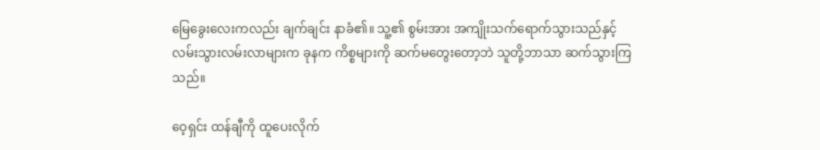မြေခွေးလေးကလည်း ချက်ချင်း နာခံ၏။ သူ့၏ စွမ်းအား အကျိုးသက်ရောက်သွားသည်နှင့်  လမ်းသွားလမ်းလာများက ခုနက ကိစ္စများကို ဆက်မတွေးတော့ဘဲ သူတို့ဘာသာ ဆက်သွားကြသည်။

ဝေ့ရှင်း ထန်ချီကို ထူပေးလိုက်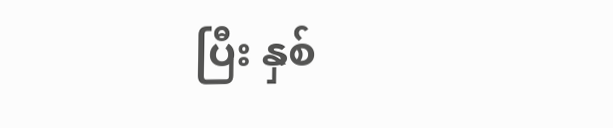ပြီး နှစ်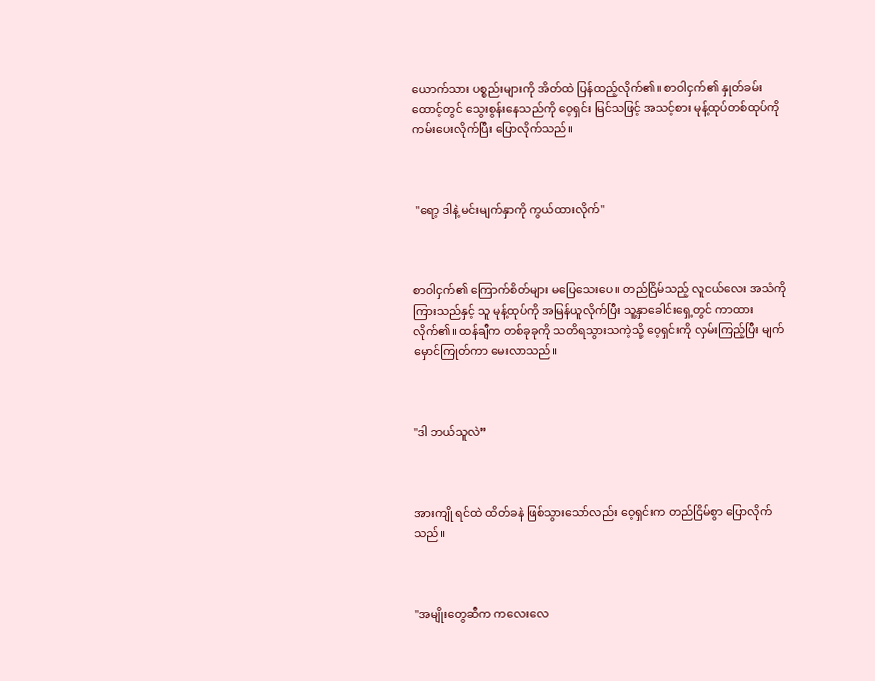ယောက်သား ပစ္စည်းများကို အိတ်ထဲ ပြန်ထည့်လိုက်၏။ စာဝါငှက်၏ နှုတ်ခမ်းထောင့်တွင် သွေးစွန်းနေသည်ကို ဝေ့ရှင်း မြင်သဖြင့် အသင့်စား မုန့်ထုပ်တစ်ထုပ်ကို ကမ်းပေးလိုက်ပြီး ပြောလိုက်သည်။



 "ရော့ ဒါနဲ့ မင်းမျက်နှာကို ကွယ်ထားလိုက်"



စာဝါငှက်၏ ကြောက်စိတ်များ မပြေသေးပေ။ တည်ငြိမ်သည့် လူငယ်လေး အသံကို ကြားသည်နှင့် သူ မုန့်ထုပ်ကို အမြန်ယူလိုက်ပြီး သူ့နှာခေါင်းရှေ့တွင် ကာထားလိုက်၏။ ထန်ချီက တစ်ခုခုကို သတိရသွားသကဲ့သို့ ၀ေ့ရှင်းကို လှမ်းကြည့်ပြီး မျက်မှောင်ကြုတ်ကာ မေးလာသည်။



"ဒါ ဘယ်သူလဲ”



အားကျို ရင်ထဲ ထိတ်ခနဲ ဖြစ်သွားသော်လည်း ဝေ့ရှင်းက တည်ငြိမ်စွာ ပြောလိုက်သည်။



"အမျိုးတွေဆီက ကလေးလေ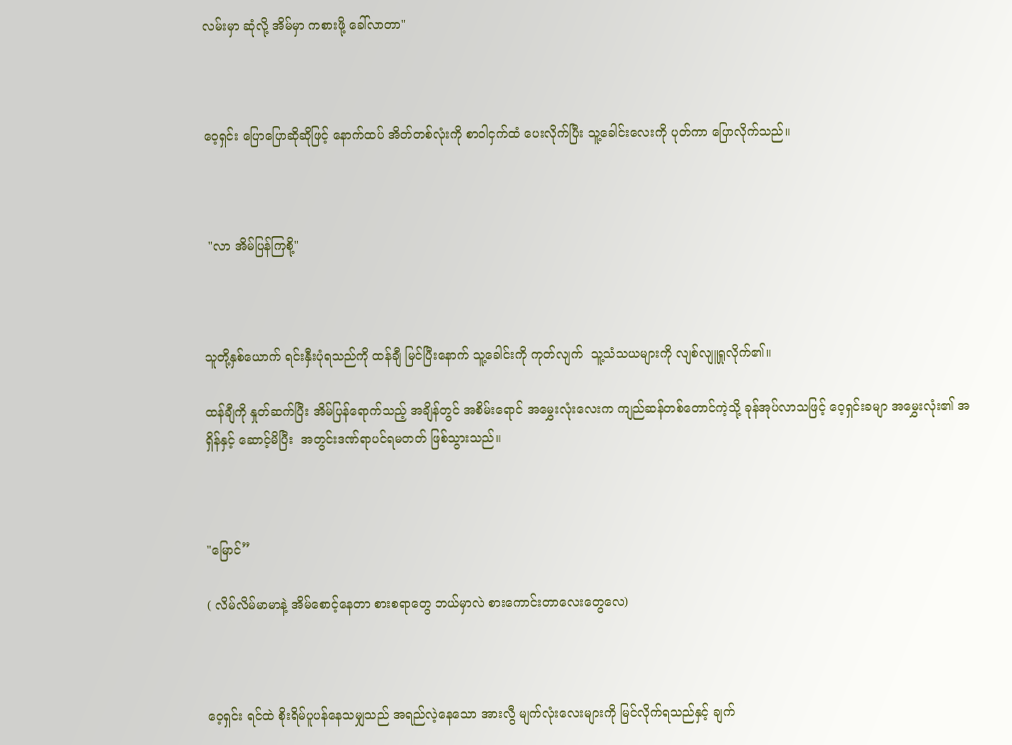လမ်းမှာ ဆုံလို့ အိမ်မှာ ကစားဖို့ ခေါ်လာတာ"



၀ေ့ရှင်း ပြောပြောဆိုဆိုဖြင့် နောက်ထပ် အိတ်တစ်လုံးကို စာဝါငှက်ထံ ပေးလိုက်ပြီး သူ့ခေါင်းလေးကို ပုတ်ကာ ပြောလိုက်သည်။



 "လာ အိမ်ပြန်ကြစို့"



သူတို့နှစ်ယောက် ရင်းနှီးပုံရသည်ကို ထန်ချီ မြင်ပြီးနောက် သူ့ခေါင်းကို ကုတ်လျက်  သူ့သံသယများကို လျစ်လျူရှုလိုက်၏။

ထန်ချီကို နှုတ်ဆက်ပြီး အိမ်ပြန်ရောက်သည့် အချိန်တွင် အစိမ်းရောင် အမွှေးလုံးလေးက ကျည်ဆန်တစ်တောင်ကဲ့သို့ ခုန်အုပ်လာသဖြင့် ဝေ့ရှင်းခမျာ အမွှေးလုံး၏ အရှိန်နှင့် ဆောင့်မိပြီး  အတွင်းဒဏ်ရာပင်ရမတတ် ဖြစ်သွားသည်။



"မြောင်”

( လိမ်လိမ်မာမာနဲ့ အိမ်စောင့်နေတာ စားစရာတွေ ဘယ်မှာလဲ စားကောင်းတာလေးတွေလေ)



ဝေ့ရှင်း ရင်ထဲ စိုးရိမ်ပူပန်နေသမျှသည် အရည်လဲ့နေသော အားလွီ မျက်လုံးလေးများကို မြင်လိုက်ရသည်နှင့် ချက်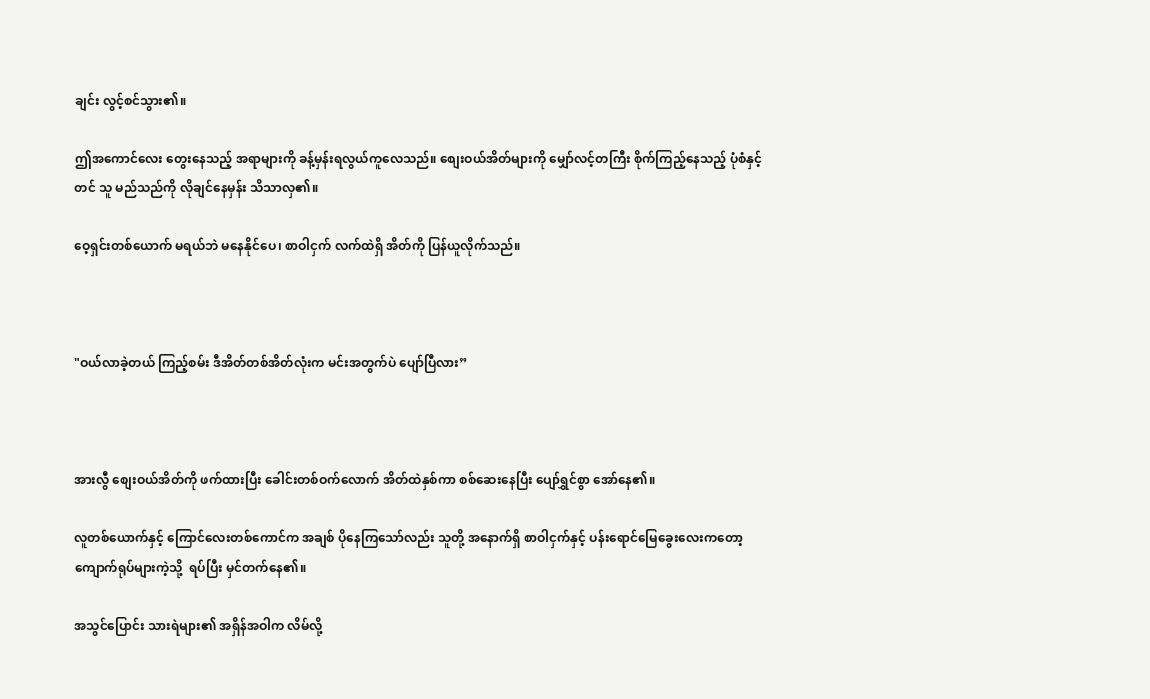ချင်း လွင့်စင်သွား၏။

ဤအကောင်လေး တွေးနေသည့် အရာများကို ခန့်မှန်းရလွယ်ကူ‌လေသည်။ စျေးဝယ်အိတ်များကို မျှော်လင့်တကြီး စိုက်ကြည့်နေသည့် ပုံစံနှင့်တင် သူ မည်သည်ကို လိုချင်နေမှန်း သိသာလှ၏။

ဝေ့ရှင်းတစ်ယောက် မရယ်ဘဲ မနေနိုင်ပေ၊ စာဝါငှက် လက်ထဲရှိ အိတ်ကို ပြန်ယူလိုက်သည်။



"ဝယ်လာခဲ့တယ် ကြည့်စမ်း ဒီအိတ်တစ်အိတ်လုံးက မင်းအတွက်ပဲ ပျော်ပြီလား”



အားလွီ စျေးဝယ်အိတ်ကို ဖက်ထားပြီး ခေါင်းတစ်ဝက်လောက် အိတ်ထဲနှစ်ကာ စစ်ဆေးနေပြီး ပျော်ရွှင်စွာ အော်နေ၏။

လူတစ်ယောက်နှင့် ကြောင်လေးတစ်ကောင်က အချစ် ပိုနေကြသော်လည်း သူတို့ အနောက်ရှိ စာဝါငှက်နှင့် ပန်းရောင်မြေခွေးလေးကတော့ ကျောက်ရုပ်များကဲ့သို့  ရပ်ပြီး မှင်တက်နေ၏။

အသွင်ပြောင်း သားရဲများ၏ အရှိန်အဝါက လိမ်လို့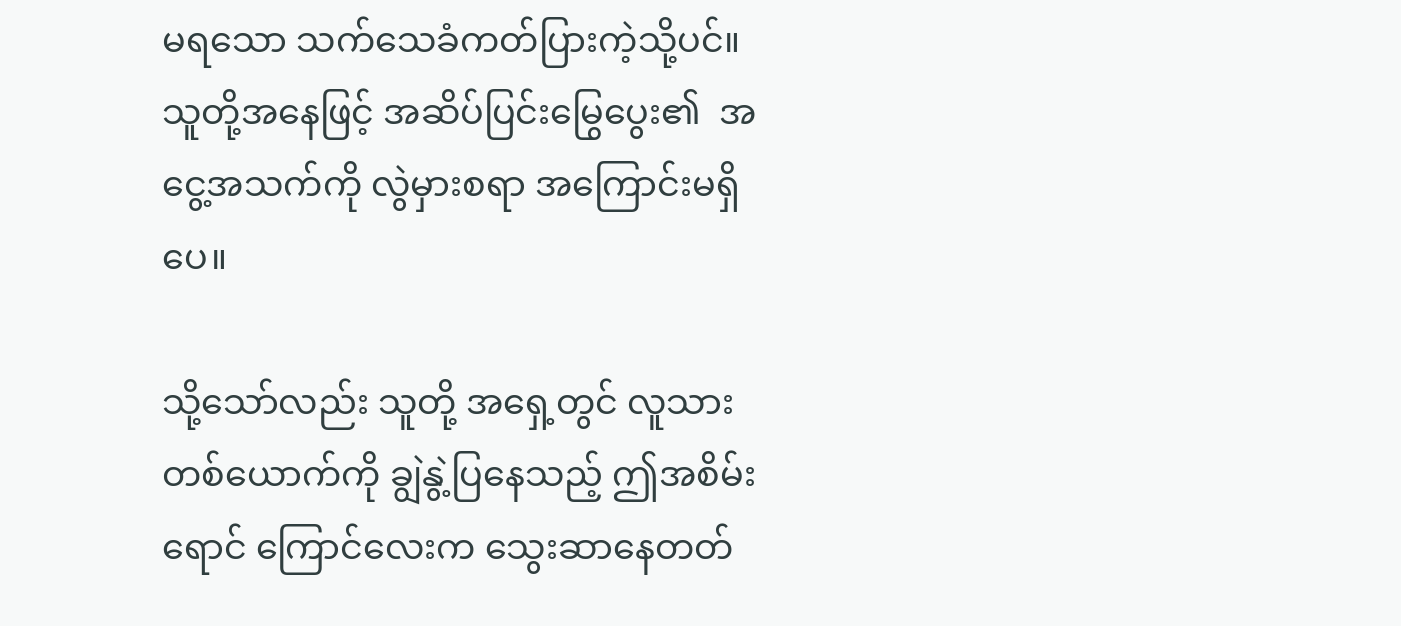မရသော သက်သေခံကတ်ပြားကဲ့သို့ပင်။ သူတို့အနေဖြင့် အဆိပ်ပြင်းမြွေပွေး၏  အငွေ့အသက်ကို လွဲမှားစရာ အကြောင်းမရှိပေ။

သို့သော်လည်း သူတို့ အရှေ့တွင် လူသားတစ်ယောက်ကို ချွဲနွဲ့ပြနေသည့် ဤအစိမ်းရောင် ကြောင်လေးက သွေးဆာနေတတ်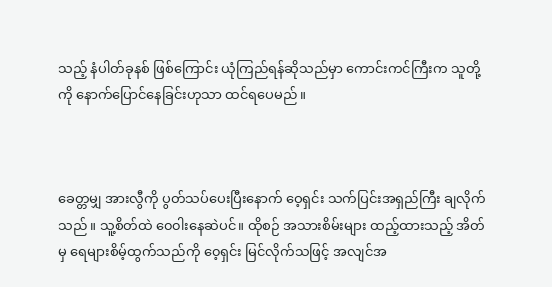သည့် နံပါတ်ခုနစ် ဖြစ်ကြောင်း ယုံကြည်ရန်ဆိုသည်မှာ ကောင်းကင်ကြီးက သူတို့ကို နောက်ပြောင်နေခြင်းဟုသာ ထင်ရပေမည်။



ခေတ္တမျှ အားလွီကို ပွတ်သပ်ပေးပြီးနောက် ဝေ့ရှင်း သက်ပြင်းအရှည်ကြီး ချလိုက်သည်။ သူ့စိတ်ထဲ ၀ေ၀ါးနေဆဲပင်။ ထိုစဉ် အသားစိမ်းများ ထည့်ထားသည့် အိတ်မှ ရေများစိမ့်ထွက်သည်ကို ၀ေ့ရှင်း မြင်လိုက်သဖြင့် အလျင်အ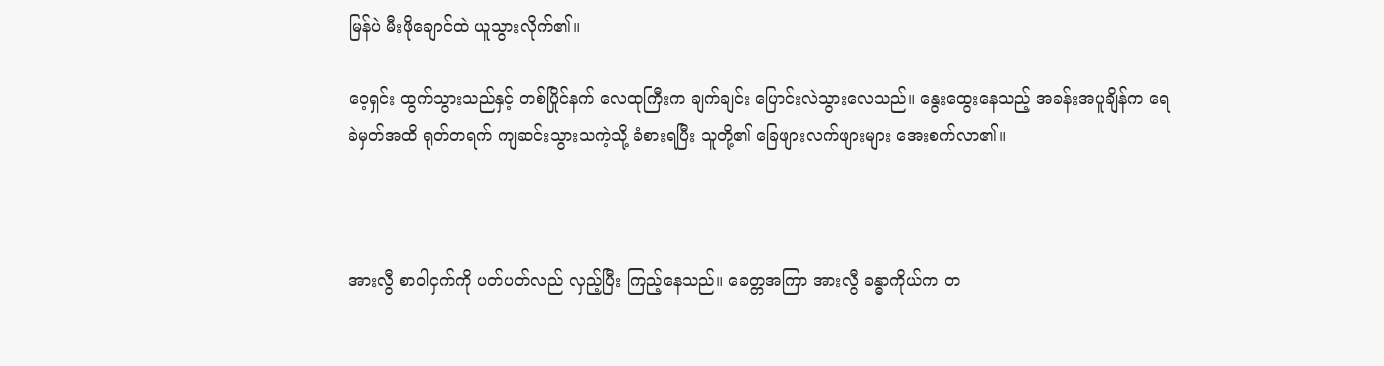မြန်ပဲ မီးဖိုချောင်ထဲ ယူသွားလိုက်၏။

ဝေ့ရှင်း ထွက်သွားသည်နှင့် တစ်ပြိုင်နက် လေထုကြီးက ချက်ချင်း ပြောင်းလဲသွားလေသည်။ နွေးထွေးနေသည့် အခန်းအပူချိန်က ရေခဲမှတ်အထိ ရုတ်တရက် ကျဆင်းသွားသကဲ့သို့ ခံစားရပြီး သူတို့၏ ခြေဖျားလက်ဖျားများ အေးစက်လာ၏။



အားလွီ စာဝါငှက်ကို ပတ်ပတ်လည် လှည့်ပြီး ကြည့်နေသည်။ ခေတ္တအကြာ အားလွီ ခန္ဓာကိုယ်က တ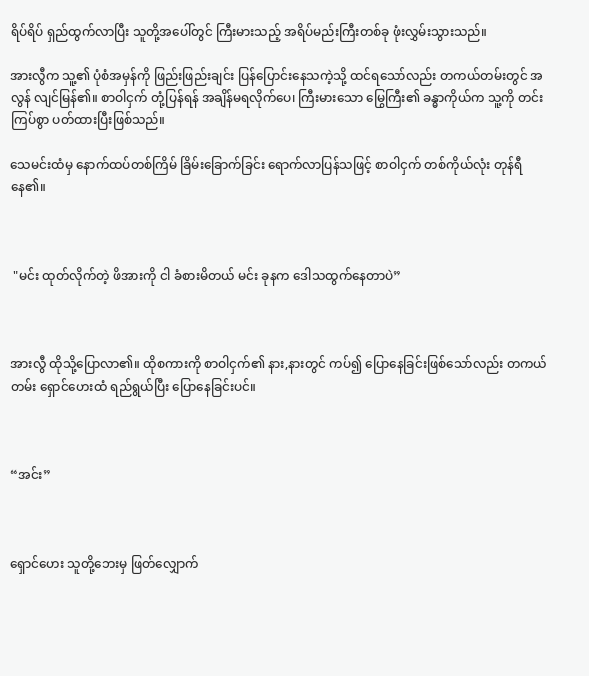ရိပ်ရိပ် ရှည်ထွက်လာပြီး သူတို့အပေါ်တွင် ကြီးမားသည့် အရိပ်မည်းကြီးတစ်ခု ဖုံးလွှမ်းသွားသည်။

အားလွီက သူ့၏ ပုံစံအမှန်ကို ဖြည်းဖြည်းချင်း ပြန်ပြောင်းနေသကဲ့သို့ ထင်ရသော်လည်း တကယ်တမ်းတွင် အလွန် လျင်မြန်၏။ စာဝါငှက် တုံ့ပြန်ရန် အချိန်မရလိုက်ပေ၊ ကြီးမားသော မြွေကြီး၏ ခန္ဓာကိုယ်က သူ့ကို တင်းကြပ်စွာ ပတ်ထားပြီးဖြစ်သည်။

သေမင်းထံမှ နောက်ထပ်တစ်ကြိမ် ခြိမ်းခြောက်ခြင်း ရောက်လာပြန်သဖြင့် စာဝါငှက် တစ်ကိုယ်လုံး တုန်ရီနေ၏။



 "မင်း ထုတ်လိုက်တဲ့ ဖိအားကို ငါ ခံစားမိတယ် မင်း ခုနက ဒေါသထွက်နေတာပဲ”



အားလွီ ထိုသို့ပြောလာ၏။ ထိုစကားကို စာဝါငှက်၏ နား,နားတွင် ကပ်၍ ပြောနေခြင်းဖြစ်သော်လည်း တကယ်တမ်း ရှောင်ဟေးထံ ရည်ရွယ်ပြီး ပြောနေခြင်းပင်။



“အင်း”



ရှောင်ဟေး သူတို့ဘေးမှ ဖြတ်လျှောက်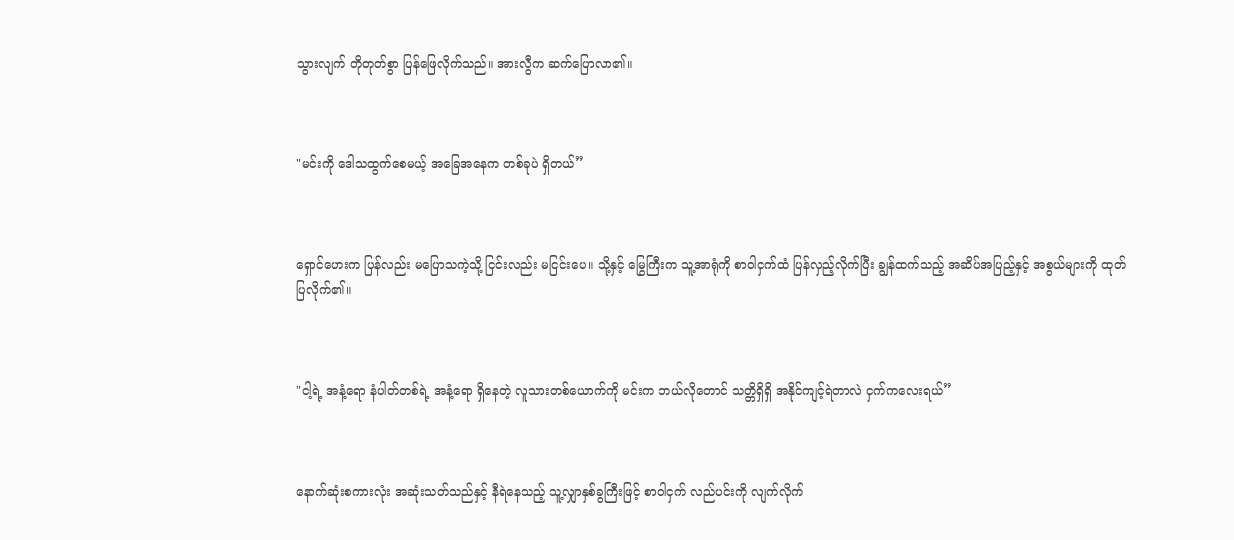သွားလျက် တိုတုတ်စွာ ပြန်ဖြေလိုက်သည်။ အားလွီက ဆက်ပြောလာ၏။



"မင်းကို ဒေါသထွက်စေမယ့် အခြေအနေက တစ်ခုပဲ ရှိတယ်”



ရှောင်ဟေးက ပြန်လည်း မပြောသကဲ့သို့ ငြင်းလည်း မငြင်းပေ။ သို့နှင့် မြွေကြီးက သူ့အာရုံကို စာဝါငှက်ထံ ပြန်လှည့်လိုက်ပြီး ချွန်ထက်သည့် အဆိပ်အပြည့်နှင့် အစွယ်များကို ထုတ်ပြလိုက်၏။



"ငါ့ရဲ့ အနံ့ရော နံပါတ်တစ်ရဲ့ အနံ့ရော ရှိနေတဲ့ လူသားတစ်ယောက်ကို မင်းက ဘယ်လိုတောင် သတ္တိရှိရှိ အနိုင်ကျင့်ရဲတာလဲ ငှက်ကလေးရယ်”



နောက်ဆုံးစကားလုံး အဆုံးသတ်သည်နှင့် နီရဲနေသည့် သူ့လျှာနှစ်ခွကြီးဖြင့် စာဝါငှက် လည်ပင်းကို လျက်လိုက်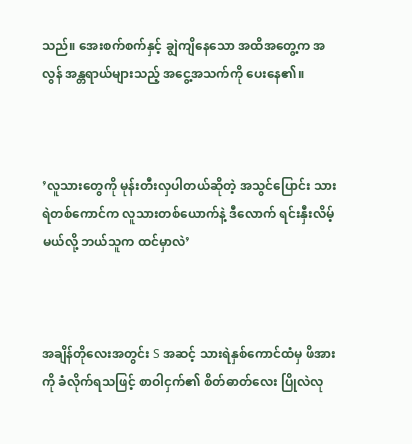သည်။ အေးစက်စက်နှင့် ချွဲကျိနေသော အထိအတွေ့က အလွန် အန္တရာယ်များသည့် အငွေ့အသက်ကို ပေးနေ၏။



’လူသားတွေကို မုန်းတီးလှပါတယ်ဆိုတဲ့ အသွင်ပြောင်း သားရဲတစ်ကောင်က လူသားတစ်ယောက်နဲ့ ဒီလောက် ရင်းနှီးလိမ့်မယ်လို့ ဘယ်သူက ထင်မှာလဲ’



အချိန်တိုလေးအတွင်း S အဆင့် သားရဲနှစ်ကောင်ထံမှ ဖိအားကို ခံလိုက်ရသဖြင့် စာဝါငှက်၏ စိတ်ဓာတ်လေး ပြိုလဲလု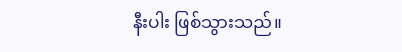နီးပါး ဖြစ်သွားသည်။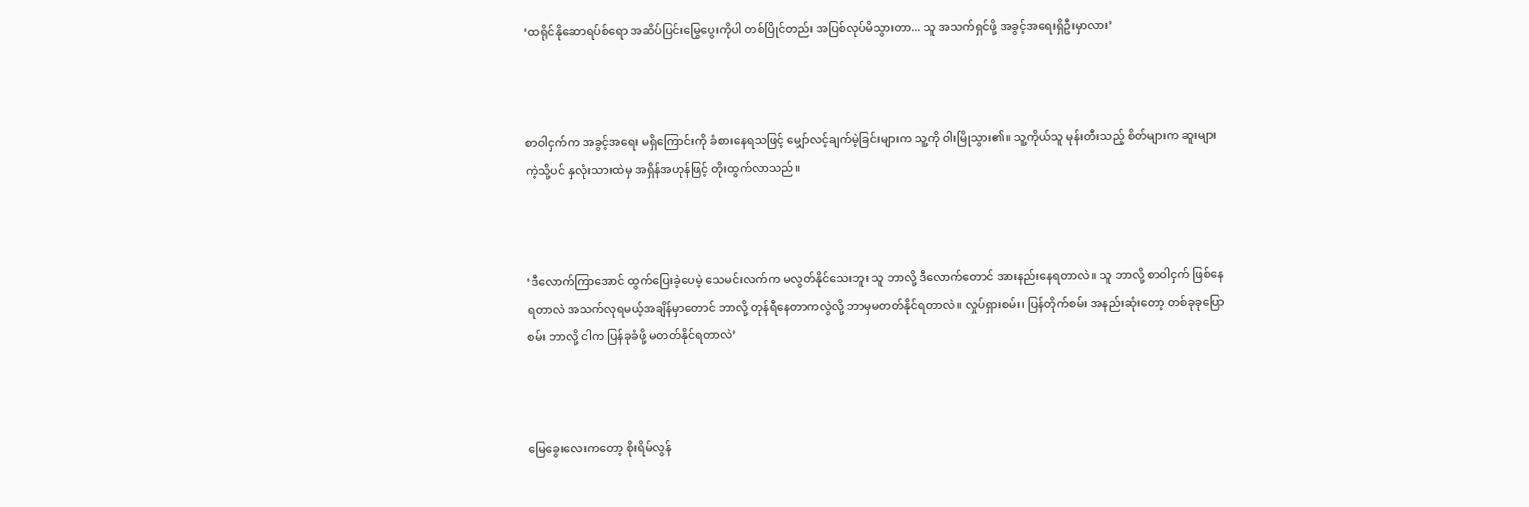‘ထရိုင်နိုဆောရပ်စ်ရော အဆိပ်ပြင်းမြွေပွေးကိုပါ တစ်ပြိုင်တည်း အပြစ်လုပ်မိသွားတာ... သူ အသက်ရှင်ဖို့ အခွင့်အရေးရှိဦးမှာလား’



စာဝါငှက်က အခွင့်အရေး မရှိကြောင်းကို ခံစားနေရသဖြင့် မျှော်လင့်ချက်မဲ့ခြင်းများက သူ့ကို ဝါးမြိုသွား၏။ သူ့ကိုယ်သူ မုန်းတီးသည့် စိတ်များက ဆူးများကဲ့သို့ပင် နှလုံးသားထဲမှ အရှိန်အဟုန်ဖြင့် တိုးထွက်လာသည်။



‘ဒီလောက်ကြာအောင် ထွက်ပြေးခဲ့ပေမဲ့ သေမင်းလက်က မလွတ်နိုင်သေးဘူး သူ ဘာလို့ ဒီလောက်တောင် အားနည်းနေရတာလဲ။ သူ ဘာလို့ စာဝါငှက် ဖြစ်နေရတာလဲ အသက်လုရမယ့်အချိန်မှာတောင် ဘာလို့ တုန်ရီနေတာကလွဲလို့ ဘာမှမတတ်နိုင်ရတာလဲ။ လှုပ်ရှားစမ်း၊ ပြန်တိုက်စမ်း အနည်းဆုံးတော့ တစ်ခုခုပြောစမ်း ဘာလို့ ငါက ပြန်ခုခံဖို့ မတတ်နိုင်ရတာလဲ’



မြေခွေးလေးကတော့ စိုးရိမ်လွန်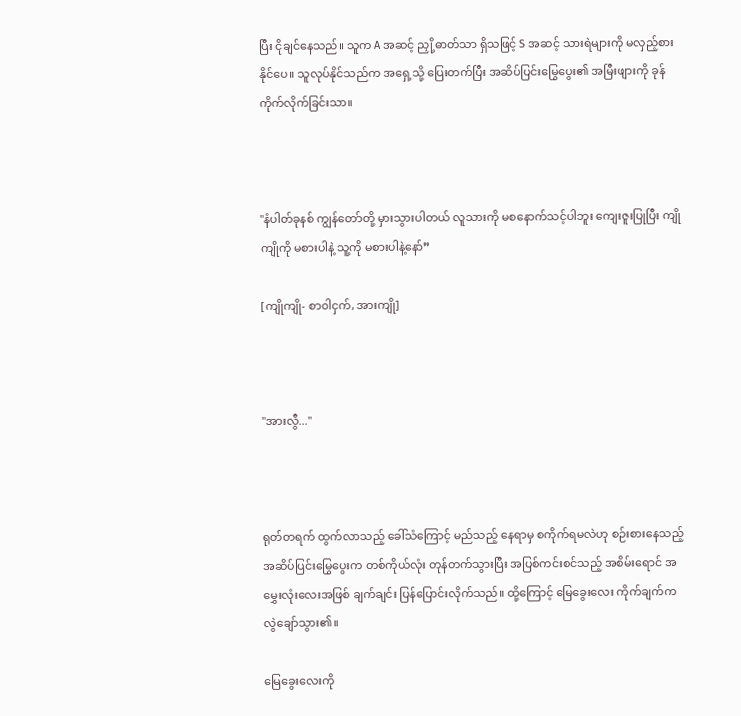ပြီး ငိုချင်နေသည်။ သူက A အဆင့် ညှို့ဓာတ်သာ ရှိသဖြင့် S အဆင့် သားရဲများကို မလှည့်စားနိုင်ပေ။ သူလုပ်နိုင်သည်က အရှေ့သို့ ပြေးတက်ပြီး အဆိပ်ပြင်းမြွေပွေး၏ အမြီးဖျားကို ခုန်ကိုက်လိုက်ခြင်းသာ။



"နံပါတ်ခုနစ် ကျွန်တော်တို့ မှားသွားပါတယ် လူသားကို မစနောက်သင့်ပါဘူး ကျေးဇူးပြုပြီး ကျိုကျိုကို မစားပါနဲ့ သူ့ကို မစားပါနဲ့နော်”

[ကျိုကျို- စာ၀ါငှက်, အားကျို]



"အားလွီ..."



ရုတ်တရက် ထွက်လာသည့် ခေါ်သံကြောင့် မည်သည့် နေရာမှ စကိုက်ရမလဲဟု စဉ်းစားနေသည့် အဆိပ်ပြင်းမြွေပွေးက တစ်ကိုယ်လုံး တုန်တက်သွားပြီး အပြစ်ကင်းစင်သည့် အစိမ်းရောင် အမွှေးလုံးလေးအဖြစ် ချက်ချင်း ပြန်ပြောင်းလိုက်သည်။ ထို့ကြောင့် မြေခွေးလေး ကိုက်ချက်က လွဲချော်သွား၏။

မြေခွေးလေးကို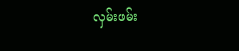လှမ်းဖမ်း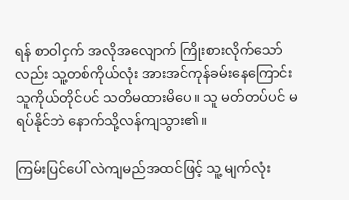ရန် စာဝါငှက် အလိုအလျောက် ကြိုးစားလိုက်သော်လည်း သူ့တစ်ကိုယ်လုံး အားအင်ကုန်ခမ်းနေကြောင်း သူကိုယ်တိုင်ပင် သတိမထားမိပေ။ သူ မတ်တပ်ပင် မရပ်နိုင်ဘဲ နောက်သို့လန်ကျသွား၏။

ကြမ်းပြင်ပေါ် လဲကျမည်အထင်ဖြင့် သူ့ မျက်လုံး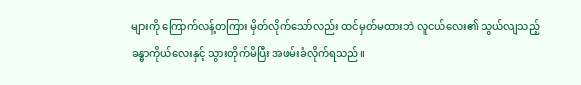များကို ကြောက်လန့်တကြား မှိတ်လိုက်သော်လည်း ထင်မှတ်မထားဘဲ လူငယ်လေး၏ သွယ်လျသည့် ခန္ဓာကိုယ်လေးနှင့် သွားတိုက်မိပြီး အဖမ်းခံလိုက်ရသည်။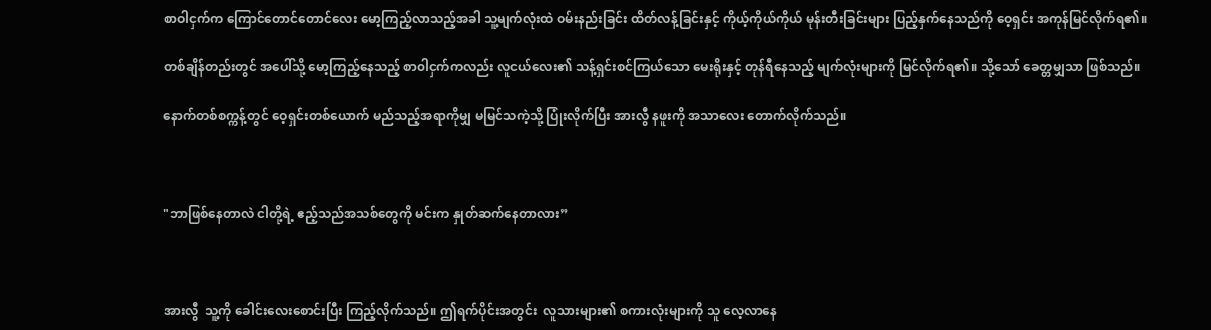စာဝါငှက်က ကြောင်တောင်တောင်လေး မော့ကြည့်လာသည့်အခါ သူ့မျက်လုံးထဲ ဝမ်းနည်းခြင်း ထိတ်လန့်ခြင်းနှင့် ကိုယ့်ကိုယ်ကိုယ် မုန်းတီးခြင်းများ ပြည့်နှက်နေသည်ကို ဝေ့ရှင်း အကုန်မြင်လိုက်ရ၏။

တစ်ချိန်တည်းတွင် အပေါ်သို့ မော့ကြည့်နေသည့် စာ၀ါငှက်ကလည်း လူငယ်လေး၏ သန့်ရှင်းစင်ကြယ်သော မေးရိုးနှင့် တုန်ရီနေသည့် မျက်လုံးများကို မြင်လိုက်ရ၏။ သို့သော် ခေတ္တမျှသာ ဖြစ်သည်။

နောက်တစ်စက္ကန့်တွင် ဝေ့ရှင်းတစ်ယောက် မည်သည့်အရာကိုမျှ မမြင်သကဲ့သို့ ပြုံးလိုက်ပြီး အားလွီ နဖူးကို အသာလေး တောက်လိုက်သည်။



"ဘာဖြစ်နေတာလဲ ငါတို့ရဲ့ ဧည့်သည်အသစ်တွေကို မင်းက နှုတ်ဆက်နေတာလား”



အားလွီ  သူ့ကို ခေါင်းလေးစောင်းပြီး ကြည့်လိုက်သည်။ ဤရက်ပိုင်းအတွင်း  လူသားများ၏ စကားလုံးများကို သူ လေ့လာနေ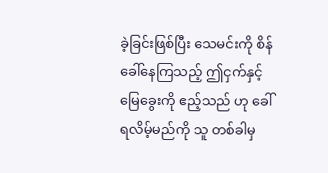ခဲ့ခြင်းဖြစ်ပြီး သေမင်းကို စိန်ခေါ်နေကြသည့် ဤငှက်နှင့် မြေခွေးကို ဧည့်သည် ဟု ခေါ်ရလိမ့်မည်ကို သူ တစ်ခါမှ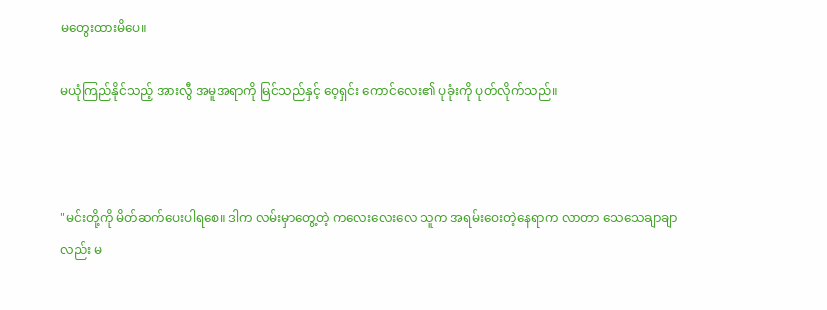မတွေးထားမိပေ။

မယုံကြည်နိုင်သည့် အားလွီ အမူအရာကို မြင်သည်နှင့် ဝေ့ရှင်း ကောင်လေး၏ ပုခုံးကို ပုတ်လိုက်သည်။



"မင်းတို့ကို မိတ်ဆက်ပေးပါရစေ။ ဒါက လမ်းမှာတွေ့တဲ့ ကလေးလေးလေ သူက အရမ်းဝေးတဲ့နေရာက လာတာ သေသေချာချာလည်း မ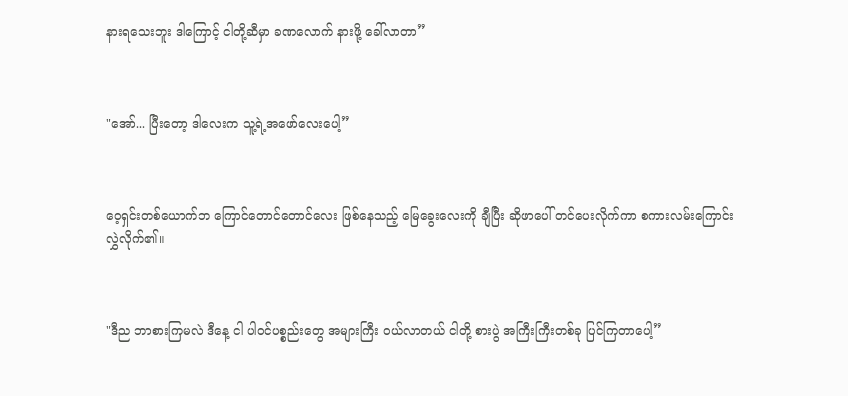နားရသေးဘူး ဒါကြောင့် ငါတို့ဆီမှာ ခဏလောက် နားဖို့ ခေါ်လာတာ”



"အော်... ပြီးတော့ ဒါလေးက သူ့ရဲ့အဖော်လေးပေါ့”



ဝေ့ရှင်းတစ်ယောက်ဘ ကြောင်တောင်တောင်လေး ဖြစ်နေသည့် မြေခွေးလေးကို ချီပြီး ဆိုဖာပေါ် တင်ပေးလိုက်ကာ စကားလမ်းကြောင်း လွှဲလိုက်၏။



"ဒီည ဘာစားကြမလဲ ဒီနေ့ ငါ ပါဝင်ပစ္စည်းတွေ အများကြီး ဝယ်လာတယ် ငါတို့ စားပွဲ အကြီးကြီးတစ်ခု ပြင်ကြတာပေါ့”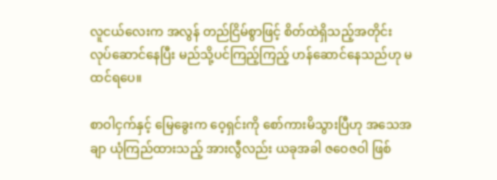လူငယ်လေးက အလွန် တည်ငြိမ်စွာဖြင့် စိတ်ထဲရှိသည့်အတိုင်း လုပ်ဆောင်နေပြီး မည်သို့ပင်ကြည့်ကြည့် ဟန်ဆောင်နေသည်ဟု မထင်ရပေ။

စာဝါငှက်နှင့် မြေခွေးက ဝေ့ရှင်းကို စော်ကားမိသွားပြီဟု အသေအချာ ယုံကြည်ထားသည့် အားလွီလည်း ယခုအခါ ဇဝေဇဝါ ဖြစ်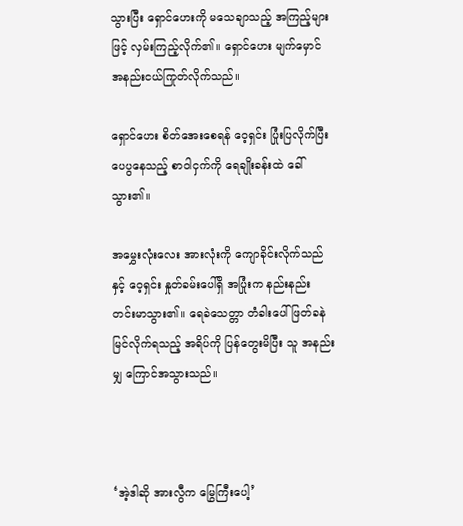သွားပြီး ရှောင်ဟေးကို မသေချာသည့် အကြည့်များဖြင့် လှမ်းကြည့်လိုက်၏။ ရှောင်ဟေး မျက်မှောင် အနည်းငယ်ကြုတ်လိုက်သည်။

ရှောင်ဟေး စိတ်အေးစေရန် ဝေ့ရှင်း ပြုံးပြလိုက်ပြီး ပေပွနေသည့် စာဝါငှက်ကို ရေချိုးခန်းထဲ ခေါ်သွား၏။

အမွှေးလုံးလေး အားလုံးကို ကျောခိုင်းလိုက်သည်နှင့် ၀ေ့ရှင်း နှုတ်ခမ်းပေါ်ရှိ အပြုံးက နည်းနည်း တင်းမာသွား၏။ ရေခဲသေတ္တာ တံခါးပေါ် ဖြတ်ခနဲ မြင်လိုက်ရသည့် အရိပ်ကို ပြန်တွေးမိပြီး သူ အနည်းမျှ ကြောင်အသွားသည်။



‘အဲ့ဒါဆို အားလွီက မြွေကြီးပေါ့’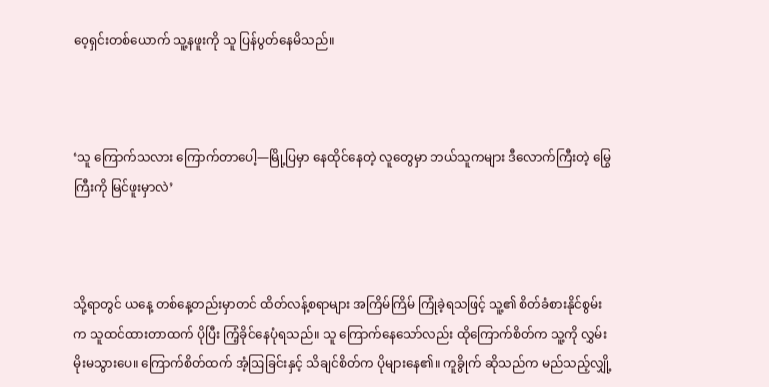၀ေ့ရှင်းတစ်ယောက် သူ့နဖူးကို သူ ပြန်ပွတ်နေမိသည်။



‘သူ ကြောက်သလား ကြောက်တာပေါ့—မြို့ပြမှာ နေထိုင်နေတဲ့ လူတွေမှာ ဘယ်သူကများ ဒီလောက်ကြီးတဲ့ မြွေကြီးကို မြင်ဖူးမှာလဲ’



သို့ရာတွင် ယနေ့ တစ်နေ့တည်းမှာတင် ထိတ်လန့်စရာများ အကြိမ်ကြိမ် ကြုံခဲ့ရသဖြင့် သူ့၏ စိတ်ခံစားနိုင်စွမ်းက သူထင်ထားတာထက် ပိုပြီး ကြံ့ခိုင်နေပုံရသည်။ သူ ကြောက်နေသော်လည်း ထိုကြောက်စိတ်က သူ့ကို လွှမ်းမိုးမသွားပေ။ ကြောက်စိတ်ထက် အံ့ဩခြင်းနှင့် သိချင်စိတ်က ပိုများနေ၏။ ကူခွိုက် ဆိုသည်က မည်သည့်လျှို့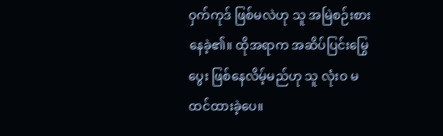ဝှက်ကုဒ် ဖြစ်မလဲဟု သူ အမြဲစဉ်းစားနေခဲ့၏။ ထိုအရာက အဆိပ်ပြင်းမြွေပွေး ဖြစ်နေလိမ့်မည်ဟု သူ လုံးဝ မထင်ထားခဲ့ပေ။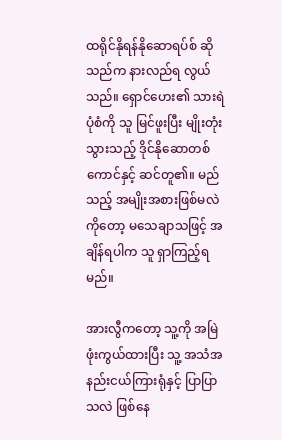ထရိုင်နိုရန်နိုဆောရပ်စ် ဆိုသည်က နားလည်ရ လွယ်သည်။ ရှောင်ဟေး၏ သားရဲပုံစံကို သူ မြင်ဖူးပြီး မျိုးတုံးသွားသည့် ဒိုင်နိုဆောတစ်ကောင်နှင့် ဆင်တူ၏။ မည်သည့် အမျိုးအစားဖြစ်မလဲကိုတော့ မသေချာသဖြင့် အချိန်ရပါက သူ ရှာကြည့်ရမည်။

အားလွီကတော့ သူ့ကို အမြဲ ဖုံးကွယ်ထားပြီး သူ့ အသံအနည်းငယ်ကြားရုံနှင့် ပြာပြာသလဲ ဖြစ်နေ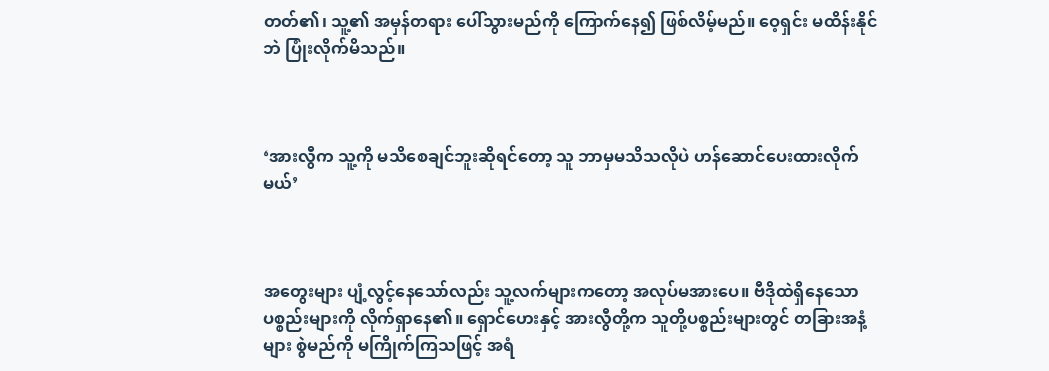တတ်၏၊ သူ့၏ အမှန်တရား ပေါ်သွားမည်ကို ကြောက်နေ၍ ဖြစ်လိမ့်မည်။ ဝေ့ရှင်း မထိန်းနိုင်ဘဲ ပြုံးလိုက်မိသည်။



‘အားလွီက သူ့ကို မသိစေချင်ဘူးဆိုရင်တော့ သူ ဘာမှမသိသလိုပဲ ဟန်ဆောင်ပေးထားလိုက်မယ်’



အတွေးများ ပျံ့လွင့်နေသော်လည်း သူ့လက်များကတော့ အလုပ်မအားပေ။ ဗီဒိုထဲရှိနေသော ပစ္စည်းများကို လိုက်ရှာနေ၏။ ရှောင်ဟေးနှင့် အားလွီတို့က သူတို့ပစ္စည်းများတွင် တခြားအနံ့များ စွဲမည်ကို မကြိုက်ကြသဖြင့် အရံ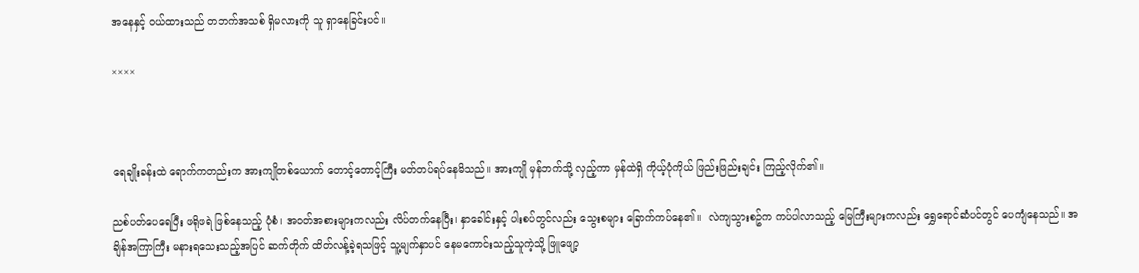အနေနှင့် ၀ယ်ထားသည် တဘက်အသစ် ရှိမလားကို သူ ရှာနေခြင်းပင်။

××××



ရေချိုးခန်းထဲ ရောက်ကတည်းက အားကျိုတစ်ယောက် တောင့်တောင့်ကြီး မတ်တပ်ရပ်နေမိသည်။ အားကျို မှန်ဘက်သို့ လှည့်ကာ မှန်ထဲရှိ ကိုယ့်ပုံကိုယ် ဖြည်းဖြည်းချင်း ကြည့်လိုက်၏။

ညစ်ပတ်ပေရေပြီး ဖရိုဖရဲ ဖြစ်နေသည့် ပုံစံ၊ အဝတ်အစားများကလည်း လိပ်တက်နေပြီး၊ နှာခေါင်းနှင့် ပါးစပ်တွင်လည်း သွေးစများ ခြောက်ကပ်နေ၏။  လဲကျသွားစဥ်က ကပ်ပါလာသည့် မြေကြီးများကလည်း ရွှေရောင်ဆံပင်တွင် ပေကျံနေသည်။ အချိန်အကြာကြီး မနားရသေးသည့်အပြင် ဆက်တိုက် ထိတ်လန့်ခဲ့ရသဖြင့် သူ့မျက်နှာပင် နေမကောင်းသည့်သူကဲ့သို့ ဖြူဖျော့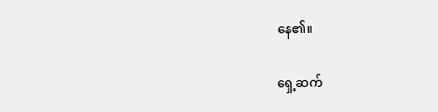နေ၏။

ရှေ့ဆက်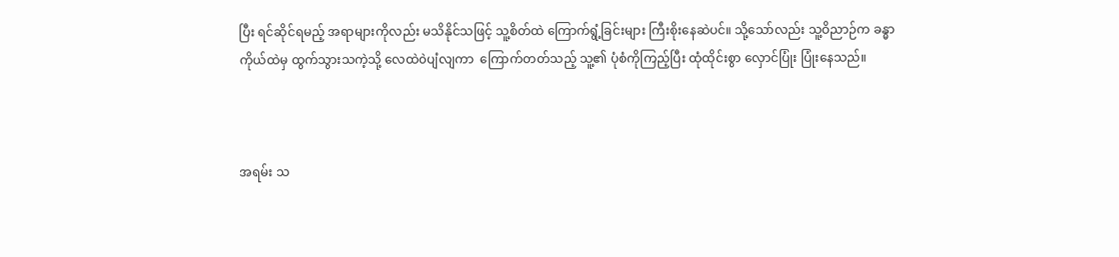ပြီး ရင်ဆိုင်ရမည့် အရာများကိုလည်း မသိနိုင်သဖြင့် သူ့စိတ်ထဲ ကြောက်ရွံ့ခြင်းများ ကြီးစိုးနေဆဲပင်။ သို့သော်လည်း သူ့ဝိညာဉ်က ခန္ဓာကိုယ်ထဲမှ ထွက်သွားသကဲ့သို့ လေထဲ၀ဲပျံလျကာ  ကြောက်တတ်သည့် သူ့၏ ပုံစံကိုကြည့်ပြီး ထုံထိုင်းစွာ လှောင်ပြုံး ပြုံးနေသည်။



အရမ်း သ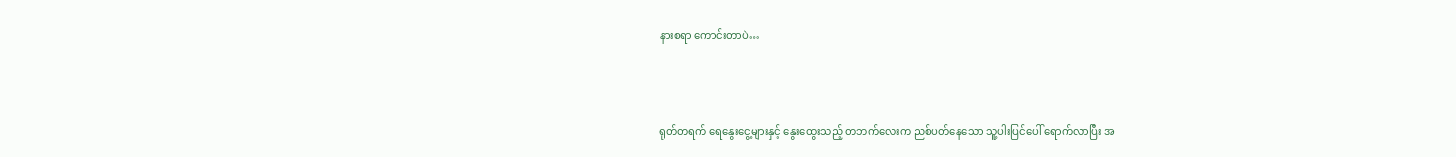နားစရာ ကောင်းတာပဲ…



ရုတ်တရက် ရေနွေးငွေ့များနှင့် နွေးထွေးသည့် တဘက်လေးက ညစ်ပတ်နေသော သူ့ပါးပြင်ပေါ် ရောက်လာပြီး အ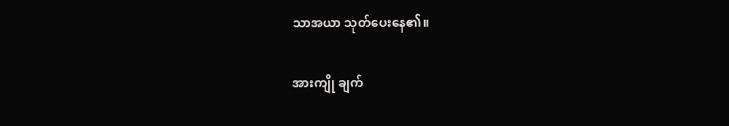သာအယာ သုတ်ပေးနေ၏။

အားကျို ချက်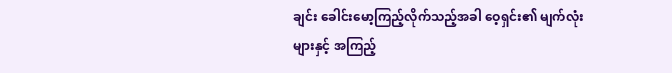ချင်း ခေါင်းမော့ကြည့်လိုက်သည့်အခါ ဝေ့ရှင်း၏ မျက်လုံးများနှင့် အကြည့်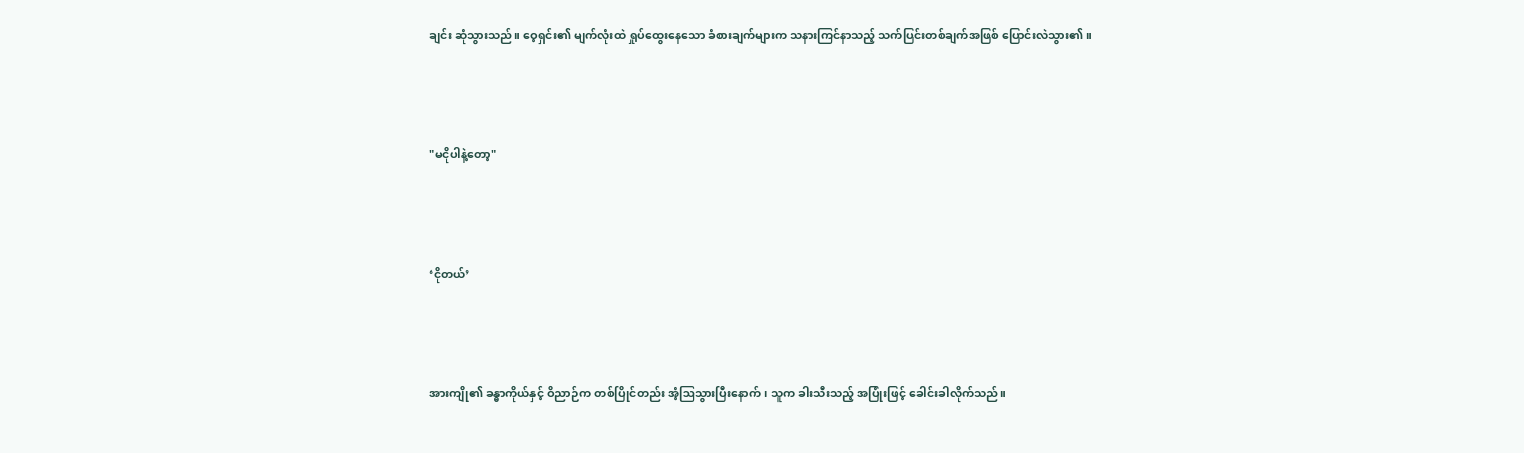ချင်း ဆုံသွားသည်။ ဝေ့ရှင်း၏ မျက်လုံးထဲ ရှုပ်ထွေးနေသော ခံစားချက်များက သနားကြင်နာသည့် သက်ပြင်းတစ်ချက်အဖြစ် ပြောင်းလဲသွား၏။



"မငိုပါနဲ့တော့"



‘ငိုတယ်’



အားကျို၏ ခန္ဓာကိုယ်နှင့် ဝိညာဉ်က တစ်ပြိုင်တည်း အံ့ဩသွားပြီးနောက်၊ သူက ခါးသီးသည့် အပြုံးဖြင့် ခေါင်းခါလိုက်သည်။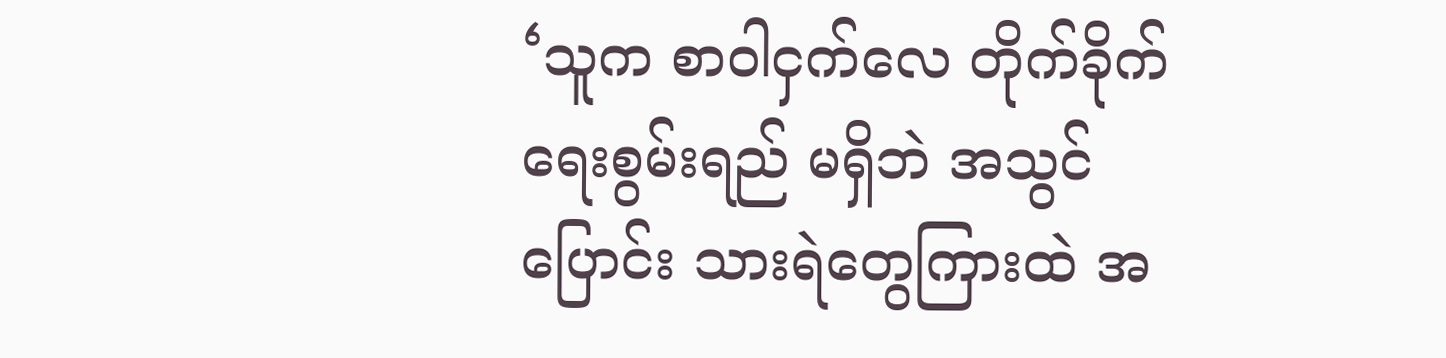‘သူက စာဝါငှက်လေ တိုက်ခိုက်ရေးစွမ်းရည် မရှိဘဲ အသွင်ပြောင်း သားရဲတွေကြားထဲ အ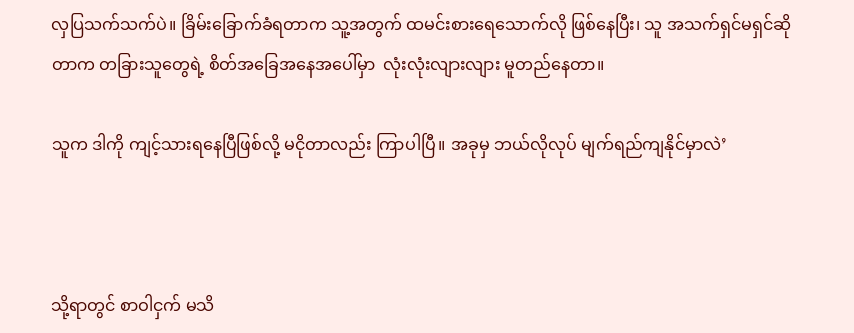လှပြသက်သက်ပဲ။ ခြိမ်းခြောက်ခံရတာက သူ့အတွက် ထမင်းစားရေသောက်လို ဖြစ်နေပြီး၊ သူ အသက်ရှင်မရှင်ဆိုတာက တခြားသူတွေရဲ့ စိတ်အခြေအနေအပေါ်မှာ  လုံးလုံးလျားလျား မူတည်နေတာ။

သူက ဒါကို ကျင့်သားရနေပြီဖြစ်လို့ မငိုတာလည်း ကြာပါပြီ။ အခုမှ ဘယ်လိုလုပ် မျက်ရည်ကျနိုင်မှာလဲ’



သို့ရာတွင် စာဝါငှက် မသိ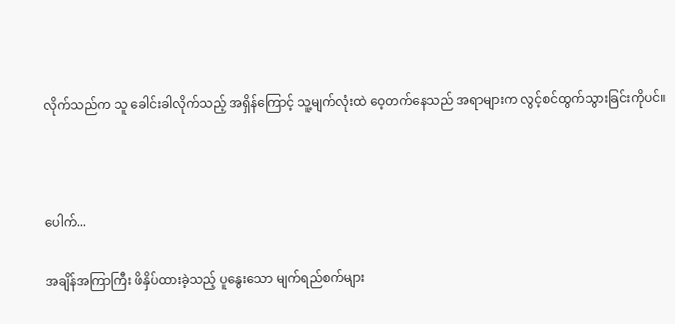လိုက်သည်က သူ ခေါင်းခါလိုက်သည့် အရှိန်ကြောင့် သူ့မျက်လုံးထဲ ဝေ့တက်နေသည် အရာများက လွင့်စင်ထွက်သွားခြင်းကိုပင်။



ပေါက်...

အချိန်အကြာကြီး ဖိနှိပ်ထားခဲ့သည့် ပူနွေးသော မျက်ရည်စက်များ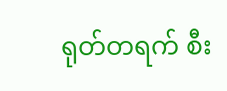ရုတ်တရက် စီး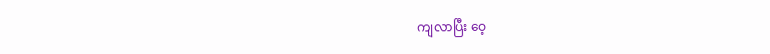ကျလာပြီး ဝေ့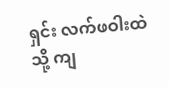ရှင်း လက်ဖဝါးထဲသို့ ကျ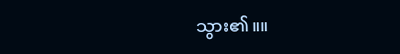သွား၏။။